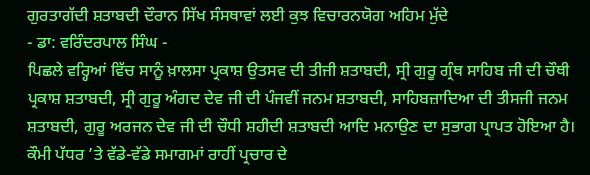ਗੁਰਤਾਗੱਦੀ ਸ਼ਤਾਬਦੀ ਦੌਰਾਨ ਸਿੱਖ ਸੰਸਥਾਵਾਂ ਲਈ ਕੁਝ ਵਿਚਾਰਨਯੋਗ ਅਹਿਮ ਮੁੱਦੇ
- ਡਾ: ਵਰਿੰਦਰਪਾਲ ਸਿੰਘ -
ਪਿਛਲੇ ਵਰ੍ਹਿਆਂ ਵਿੱਚ ਸਾਨੂੰ ਖ਼ਾਲਸਾ ਪ੍ਰਕਾਸ਼ ਉਤਸਵ ਦੀ ਤੀਜੀ ਸ਼ਤਾਬਦੀ, ਸ੍ਰੀ ਗੁਰੂ ਗ੍ਰੰਥ ਸਾਹਿਬ ਜੀ ਦੀ ਚੌਥੀ ਪ੍ਰਕਾਸ਼ ਸ਼ਤਾਬਦੀ, ਸ੍ਰੀ ਗੁਰੂ ਅੰਗਦ ਦੇਵ ਜੀ ਦੀ ਪੰਜਵੀਂ ਜਨਮ ਸ਼ਤਾਬਦੀ, ਸਾਹਿਬਜ਼ਾਦਿਆ ਦੀ ਤੀਸਜੀ ਜਨਮ ਸ਼ਤਾਬਦੀ, ਗੁਰੂ ਅਰਜਨ ਦੇਵ ਜੀ ਦੀ ਚੌਧੀ ਸ਼ਹੀਦੀ ਸ਼ਤਾਬਦੀ ਆਦਿ ਮਨਾਉਣ ਦਾ ਸੁਭਾਗ ਪ੍ਰਾਪਤ ਹੋਇਆ ਹੈ। ਕੌਮੀ ਪੱਧਰ ’ਤੇ ਵੱਡੇ-ਵੱਡੇ ਸਮਾਗਮਾਂ ਰਾਹੀਂ ਪ੍ਰਚਾਰ ਦੇ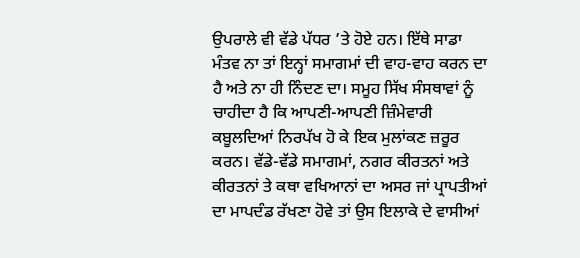ਉਪਰਾਲੇ ਵੀ ਵੱਡੇ ਪੱਧਰ ’ਤੇ ਹੋਏ ਹਨ। ਇੱਥੇ ਸਾਡਾ ਮੰਤਵ ਨਾ ਤਾਂ ਇਨ੍ਹਾਂ ਸਮਾਗਮਾਂ ਦੀ ਵਾਹ-ਵਾਹ ਕਰਨ ਦਾ ਹੈ ਅਤੇ ਨਾ ਹੀ ਨਿੰਦਣ ਦਾ। ਸਮੂਹ ਸਿੱਖ ਸੰਸਥਾਵਾਂ ਨੂੰ ਚਾਹੀਦਾ ਹੈ ਕਿ ਆਪਣੀ-ਆਪਣੀ ਜ਼ਿੰਮੇਵਾਰੀ ਕਬੂਲਦਿਆਂ ਨਿਰਪੱਖ ਹੋ ਕੇ ਇਕ ਮੁਲਾਂਕਣ ਜ਼ਰੂਰ ਕਰਨ। ਵੱਡੇ-ਵੱਡੇ ਸਮਾਗਮਾਂ, ਨਗਰ ਕੀਰਤਨਾਂ ਅਤੇ ਕੀਰਤਨਾਂ ਤੇ ਕਥਾ ਵਖਿਆਨਾਂ ਦਾ ਅਸਰ ਜਾਂ ਪ੍ਰਾਪਤੀਆਂ ਦਾ ਮਾਪਦੰਡ ਰੱਖਣਾ ਹੋਵੇ ਤਾਂ ਉਸ ਇਲਾਕੇ ਦੇ ਵਾਸੀਆਂ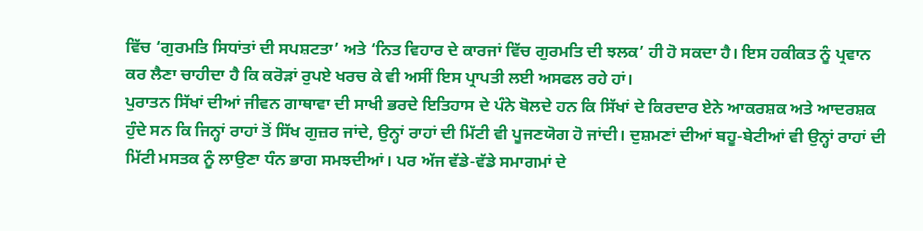ਵਿੱਚ ‘ਗੁਰਮਤਿ ਸਿਧਾਂਤਾਂ ਦੀ ਸਪਸ਼ਟਤਾ’ ਅਤੇ ‘ਨਿਤ ਵਿਹਾਰ ਦੇ ਕਾਰਜਾਂ ਵਿੱਚ ਗੁਰਮਤਿ ਦੀ ਝਲਕ’ ਹੀ ਹੋ ਸਕਦਾ ਹੈ। ਇਸ ਹਕੀਕਤ ਨੂੰ ਪ੍ਰਵਾਨ ਕਰ ਲੈਣਾ ਚਾਹੀਦਾ ਹੈ ਕਿ ਕਰੋੜਾਂ ਰੁਪਏ ਖਰਚ ਕੇ ਵੀ ਅਸੀਂ ਇਸ ਪ੍ਰਾਪਤੀ ਲਈ ਅਸਫਲ ਰਹੇ ਹਾਂ।
ਪੁਰਾਤਨ ਸਿੱਖਾਂ ਦੀਆਂ ਜੀਵਨ ਗਾਥਾਵਾ ਦੀ ਸਾਖੀ ਭਰਦੇ ਇਤਿਹਾਸ ਦੇ ਪੰਨੇ ਬੋਲਦੇ ਹਨ ਕਿ ਸਿੱਖਾਂ ਦੇ ਕਿਰਦਾਰ ਏਨੇ ਆਕਰਸ਼ਕ ਅਤੇ ਆਦਰਸ਼ਕ ਹੁੰਦੇ ਸਨ ਕਿ ਜਿਨ੍ਹਾਂ ਰਾਹਾਂ ਤੋਂ ਸਿੱਖ ਗੁਜ਼ਰ ਜਾਂਦੇ, ਉਨ੍ਹਾਂ ਰਾਹਾਂ ਦੀ ਮਿੱਟੀ ਵੀ ਪੂਜਣਯੋਗ ਹੋ ਜਾਂਦੀ। ਦੁਸ਼ਮਣਾਂ ਦੀਆਂ ਬਹੂ-ਬੇਟੀਆਂ ਵੀ ਉਨ੍ਹਾਂ ਰਾਹਾਂ ਦੀ ਮਿੱਟੀ ਮਸਤਕ ਨੂੰ ਲਾਉਣਾ ਧੰਨ ਭਾਗ ਸਮਝਦੀਆਂ। ਪਰ ਅੱਜ ਵੱਡੇ-ਵੱਡੇ ਸਮਾਗਮਾਂ ਦੇ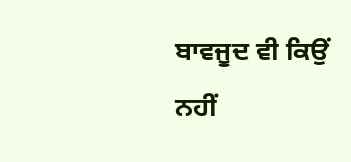ਬਾਵਜੂਦ ਵੀ ਕਿਉਂ ਨਹੀਂ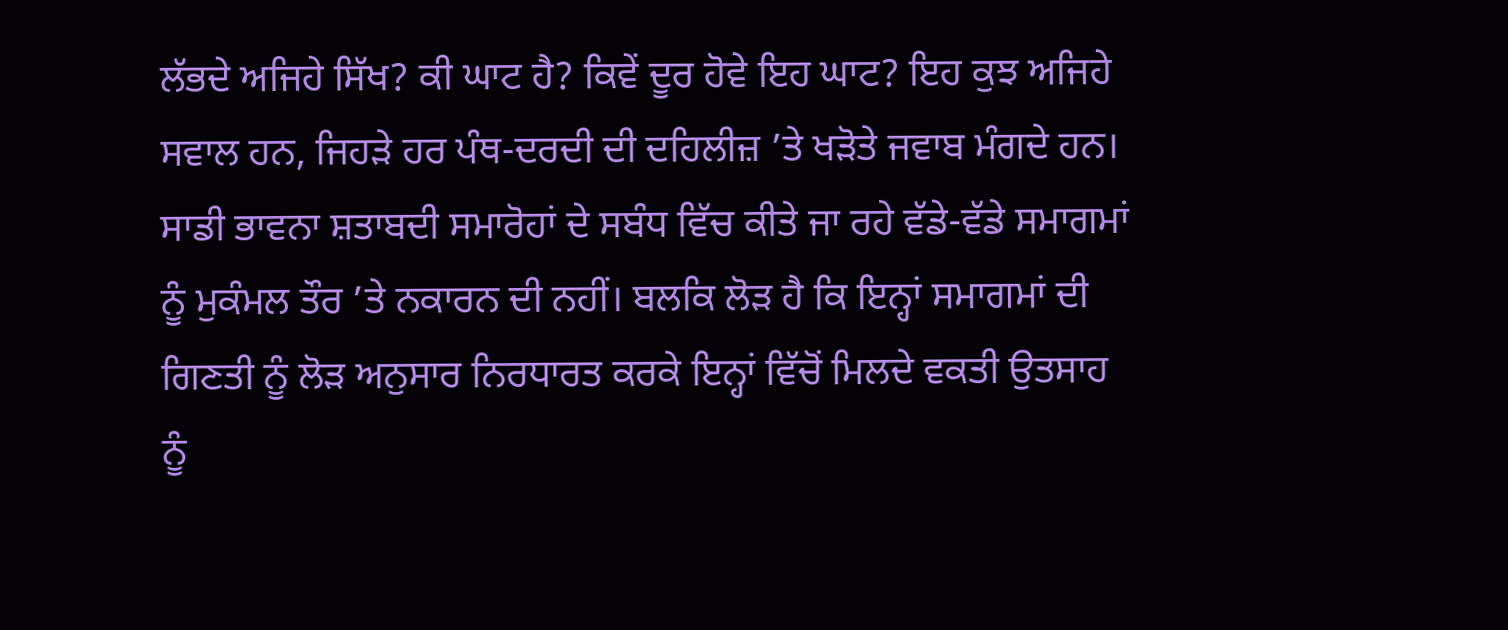ਲੱਭਦੇ ਅਜਿਹੇ ਸਿੱਖ? ਕੀ ਘਾਟ ਹੈ? ਕਿਵੇਂ ਦੂਰ ਹੋਵੇ ਇਹ ਘਾਟ? ਇਹ ਕੁਝ ਅਜਿਹੇ ਸਵਾਲ ਹਨ, ਜਿਹੜੇ ਹਰ ਪੰਥ-ਦਰਦੀ ਦੀ ਦਹਿਲੀਜ਼ ’ਤੇ ਖੜੋਤੇ ਜਵਾਬ ਮੰਗਦੇ ਹਨ। ਸਾਡੀ ਭਾਵਨਾ ਸ਼ਤਾਬਦੀ ਸਮਾਰੋਹਾਂ ਦੇ ਸਬੰਧ ਵਿੱਚ ਕੀਤੇ ਜਾ ਰਹੇ ਵੱਡੇ-ਵੱਡੇ ਸਮਾਗਮਾਂ ਨੂੰ ਮੁਕੰਮਲ ਤੌਰ ’ਤੇ ਨਕਾਰਨ ਦੀ ਨਹੀਂ। ਬਲਕਿ ਲੋੜ ਹੈ ਕਿ ਇਨ੍ਹਾਂ ਸਮਾਗਮਾਂ ਦੀ ਗਿਣਤੀ ਨੂੰ ਲੋੜ ਅਨੁਸਾਰ ਨਿਰਧਾਰਤ ਕਰਕੇ ਇਨ੍ਹਾਂ ਵਿੱਚੋਂ ਮਿਲਦੇ ਵਕਤੀ ਉਤਸਾਹ ਨੂੰ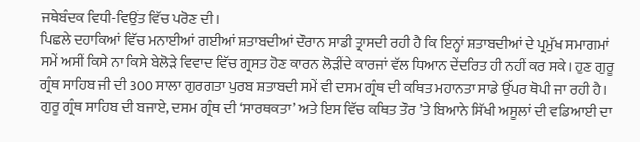ਜਥੇਬੰਦਕ ਵਿਧੀ-ਵਿਉਂਤ ਵਿੱਚ ਪਰੋਣ ਦੀ।
ਪਿਛਲੇ ਦਹਾਕਿਆਂ ਵਿੱਚ ਮਨਾਈਆਂ ਗਈਆਂ ਸ਼ਤਾਬਦੀਆਂ ਦੌਰਾਨ ਸਾਡੀ ਤ੍ਰਾਸਦੀ ਰਹੀ ਹੈ ਕਿ ਇਨ੍ਹਾਂ ਸ਼ਤਾਬਦੀਆਂ ਦੇ ਪ੍ਰਮੁੱਖ ਸਮਾਗਮਾਂ ਸਮੇਂ ਅਸੀਂ ਕਿਸੇ ਨਾ ਕਿਸੇ ਬੇਲੋੜੇ ਵਿਵਾਦ ਵਿੱਚ ਗ੍ਰਸਤ ਹੋਣ ਕਾਰਨ ਲੋੜੀਂਦੇ ਕਾਰਜਾਂ ਵੱਲ ਧਿਆਨ ਦੇਂਦਰਿਤ ਹੀ ਨਹੀਂ ਕਰ ਸਕੇ। ਹੁਣ ਗੁਰੂ ਗ੍ਰੰਥ ਸਾਹਿਬ ਜੀ ਦੀ 300 ਸਾਲਾ ਗੁਰਗਤਾ ਪੁਰਬ ਸ਼ਤਾਬਦੀ ਸਮੇਂ ਵੀ ਦਸਮ ਗ੍ਰੰਥ ਦੀ ਕਥਿਤ ਮਹਾਨਤਾ ਸਾਡੇ ਉੱਪਰ ਥੋਪੀ ਜਾ ਰਹੀ ਹੈ। ਗੁਰੂ ਗ੍ਰੰਥ ਸਾਹਿਬ ਦੀ ਬਜਾਏ, ਦਸਮ ਗ੍ਰੰਥ ਦੀ ‘ਸਾਰਥਕਤਾ’ ਅਤੇ ਇਸ ਵਿੱਚ ਕਥਿਤ ਤੌਰ ’ਤੇ ਬਿਆਨੇ ਸਿੱਖੀ ਅਸੂਲਾਂ ਦੀ ਵਡਿਆਈ ਦਾ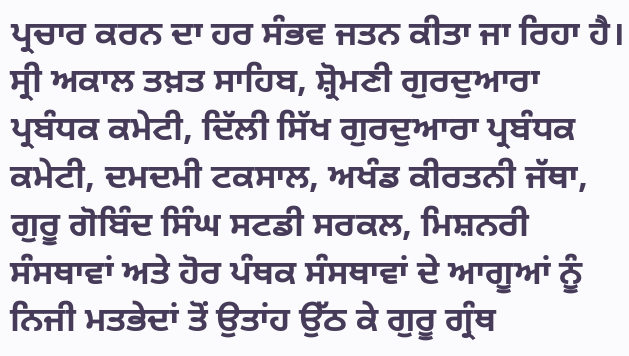ਪ੍ਰਚਾਰ ਕਰਨ ਦਾ ਹਰ ਸੰਭਵ ਜਤਨ ਕੀਤਾ ਜਾ ਰਿਹਾ ਹੈ। ਸ੍ਰੀ ਅਕਾਲ ਤਖ਼ਤ ਸਾਹਿਬ, ਸ਼੍ਰੋਮਣੀ ਗੁਰਦੁਆਰਾ ਪ੍ਰਬੰਧਕ ਕਮੇਟੀ, ਦਿੱਲੀ ਸਿੱਖ ਗੁਰਦੁਆਰਾ ਪ੍ਰਬੰਧਕ ਕਮੇਟੀ, ਦਮਦਮੀ ਟਕਸਾਲ, ਅਖੰਡ ਕੀਰਤਨੀ ਜੱਥਾ, ਗੁਰੂ ਗੋਬਿੰਦ ਸਿੰਘ ਸਟਡੀ ਸਰਕਲ, ਮਿਸ਼ਨਰੀ ਸੰਸਥਾਵਾਂ ਅਤੇ ਹੋਰ ਪੰਥਕ ਸੰਸਥਾਵਾਂ ਦੇ ਆਗੂਆਂ ਨੂੰ ਨਿਜੀ ਮਤਭੇਦਾਂ ਤੋਂ ਉਤਾਂਹ ਉੱਠ ਕੇ ਗੁਰੂ ਗ੍ਰੰਥ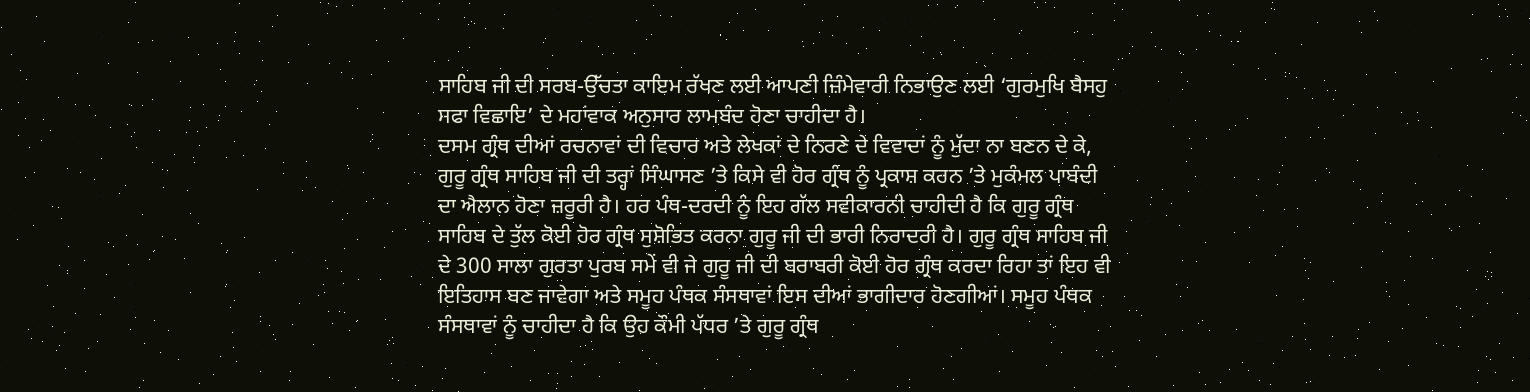ਸਾਹਿਬ ਜੀ ਦੀ ਸਰਬ-ਉੱਚਤਾ ਕਾਇਮ ਰੱਖਣ ਲਈ ਆਪਣੀ ਜ਼ਿੰਮੇਵਾਰੀ ਨਿਭਾਉਣ ਲਈ ‘ਗੁਰਮੁਖਿ ਬੈਸਹੁ ਸਫਾ ਵਿਛਾਇ’ ਦੇ ਮਹਾਂਵਾਕ ਅਨੁਸਾਰ ਲਾਮਬੰਦ ਹੋਣਾ ਚਾਹੀਦਾ ਹੈ।
ਦਸਮ ਗ੍ਰੰਥ ਦੀਆਂ ਰਚਨਾਵਾਂ ਦੀ ਵਿਚਾਰ ਅਤੇ ਲੇਖਕਾਂ ਦੇ ਨਿਰਣੇ ਦੇ ਵਿਵਾਦਾਂ ਨੂੰ ਮੁੱਦਾ ਨਾ ਬਣਨ ਦੇ ਕੇ, ਗੁਰੂ ਗ੍ਰੰਥ ਸਾਹਿਬ ਜੀ ਦੀ ਤਰ੍ਹਾਂ ਸਿੰਘਾਸਣ ’ਤੇ ਕਿਸੇ ਵੀ ਹੋਰ ਗ੍ਰੰਥ ਨੂੰ ਪ੍ਰਕਾਸ਼ ਕਰਨ ’ਤੇ ਮੁਕੰਮਲ ਪਾਬੰਦੀ ਦਾ ਐਲਾਨ ਹੋਣਾ ਜ਼ਰੂਰੀ ਹੈ। ਹਰ ਪੰਥ-ਦਰਦੀ ਨੂੰ ਇਹ ਗੱਲ ਸਵੀਕਾਰਨੀ ਚਾਹੀਦੀ ਹੈ ਕਿ ਗੁਰੂ ਗ੍ਰੰਥ ਸਾਹਿਬ ਦੇ ਤੁੱਲ ਕੋਈ ਹੋਰ ਗ੍ਰੰਥ ਸੁਸ਼ੋਭਿਤ ਕਰਨਾ ਗੁਰੂ ਜੀ ਦੀ ਭਾਰੀ ਨਿਰਾਦਰੀ ਹੈ। ਗੁਰੂ ਗ੍ਰੰਥ ਸਾਹਿਬ ਜੀ ਦੇ 300 ਸਾਲਾ ਗੁਰਤਾ ਪੁਰਬ ਸਮੇਂ ਵੀ ਜੇ ਗੁਰੂ ਜੀ ਦੀ ਬਰਾਬਰੀ ਕੋਈ ਹੋਰ ਗ੍ਰੰਥ ਕਰਦਾ ਰਿਹਾ ਤਾਂ ਇਹ ਵੀ ਇਤਿਹਾਸ ਬਣ ਜਾਵੇਗਾ ਅਤੇ ਸਮੂਹ ਪੰਥਕ ਸੰਸਥਾਵਾਂ ਇਸ ਦੀਆਂ ਭਾਗੀਦਾਰ ਹੋਣਗੀਆਂ। ਸਮੂਹ ਪੰਥਕ ਸੰਸਥਾਵਾਂ ਨੂੰ ਚਾਹੀਦਾ ਹੈ ਕਿ ਉਹ ਕੌਮੀ ਪੱਧਰ ’ਤੇ ਗੁਰੂ ਗ੍ਰੰਥ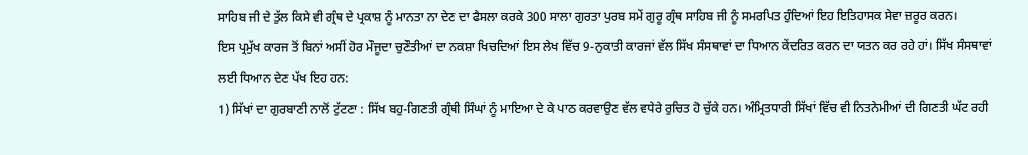ਸਾਹਿਬ ਜੀ ਦੇ ਤੁੱਲ ਕਿਸੇ ਵੀ ਗ੍ਰੰਥ ਦੇ ਪ੍ਰਕਾਸ਼ ਨੂੰ ਮਾਨਤਾ ਨਾ ਦੇਣ ਦਾ ਫੈਸਲਾ ਕਰਕੇ 300 ਸਾਲਾ ਗੁਰਤਾ ਪੁਰਬ ਸਮੇਂ ਗੁਰੂ ਗ੍ਰੰਥ ਸਾਹਿਬ ਜੀ ਨੂੰ ਸਮਰਪਿਤ ਹੁੰਦਿਆਂ ਇਹ ਇਤਿਹਾਸਕ ਸੇਵਾ ਜ਼ਰੂਰ ਕਰਨ।
ਇਸ ਪ੍ਰਮੁੱਖ ਕਾਰਜ ਤੋਂ ਬਿਨਾਂ ਅਸੀਂ ਹੋਰ ਮੌਜੂਦਾ ਚੁਣੌਤੀਆਂ ਦਾ ਨਕਸ਼ਾ ਖਿਚਦਿਆਂ ਇਸ ਲੇਖ ਵਿੱਚ 9-ਨੁਕਾਤੀ ਕਾਰਜਾਂ ਵੱਲ ਸਿੱਖ ਸੰਸਥਾਵਾਂ ਦਾ ਧਿਆਨ ਕੇਂਦਰਿਤ ਕਰਨ ਦਾ ਯਤਨ ਕਰ ਰਹੇ ਹਾਂ। ਸਿੱਖ ਸੰਸਥਾਵਾਂ ਲਈ ਧਿਆਨ ਦੇਣ ਪੱਖ ਇਹ ਹਨ:
1) ਸਿੱਖਾਂ ਦਾ ਗੁਰਬਾਣੀ ਨਾਲੋਂ ਟੁੱਟਣਾ : ਸਿੱਖ ਬਹੁ-ਗਿਣਤੀ ਗ੍ਰੰਥੀ ਸਿੰਘਾਂ ਨੂੰ ਮਾਇਆ ਦੇ ਕੇ ਪਾਠ ਕਰਵਾਉਣ ਵੱਲ ਵਧੇਰੇ ਰੁਚਿਤ ਹੋ ਚੁੱਕੇ ਹਨ। ਅੰਮ੍ਰਿਤਧਾਰੀ ਸਿੱਖਾਂ ਵਿੱਚ ਵੀ ਨਿਤਨੇਮੀਆਂ ਦੀ ਗਿਣਤੀ ਘੱਟ ਰਹੀ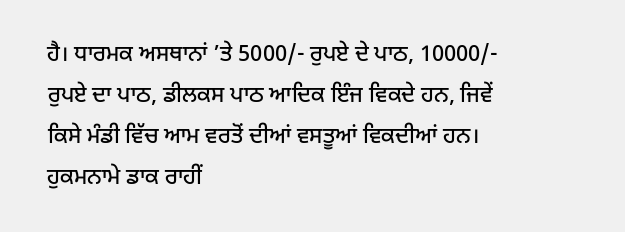ਹੈ। ਧਾਰਮਕ ਅਸਥਾਨਾਂ ’ਤੇ 5000/- ਰੁਪਏ ਦੇ ਪਾਠ, 10000/- ਰੁਪਏ ਦਾ ਪਾਠ, ਡੀਲਕਸ ਪਾਠ ਆਦਿਕ ਇੰਜ ਵਿਕਦੇ ਹਨ, ਜਿਵੇਂ ਕਿਸੇ ਮੰਡੀ ਵਿੱਚ ਆਮ ਵਰਤੋਂ ਦੀਆਂ ਵਸਤੂਆਂ ਵਿਕਦੀਆਂ ਹਨ। ਹੁਕਮਨਾਮੇ ਡਾਕ ਰਾਹੀਂ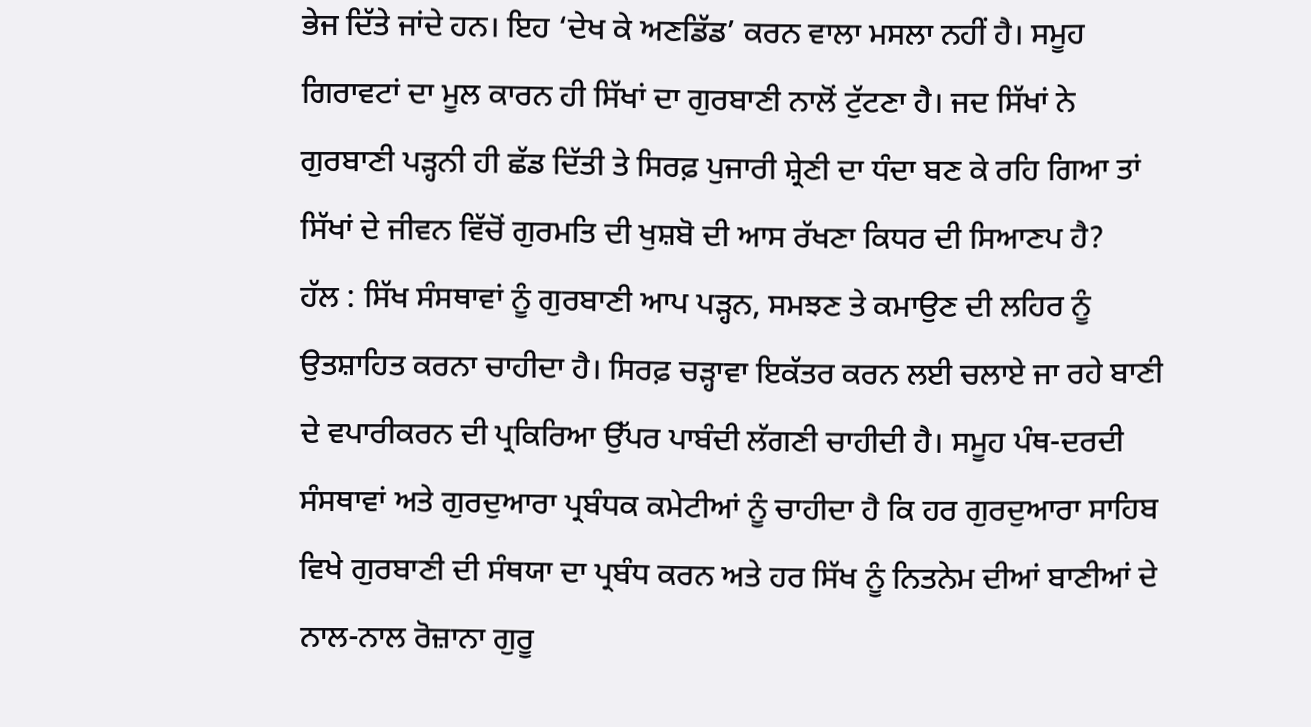ਭੇਜ ਦਿੱਤੇ ਜਾਂਦੇ ਹਨ। ਇਹ ‘ਦੇਖ ਕੇ ਅਣਡਿੱਡ’ ਕਰਨ ਵਾਲਾ ਮਸਲਾ ਨਹੀਂ ਹੈ। ਸਮੂਹ ਗਿਰਾਵਟਾਂ ਦਾ ਮੂਲ ਕਾਰਨ ਹੀ ਸਿੱਖਾਂ ਦਾ ਗੁਰਬਾਣੀ ਨਾਲੋਂ ਟੁੱਟਣਾ ਹੈ। ਜਦ ਸਿੱਖਾਂ ਨੇ ਗੁਰਬਾਣੀ ਪੜ੍ਹਨੀ ਹੀ ਛੱਡ ਦਿੱਤੀ ਤੇ ਸਿਰਫ਼ ਪੁਜਾਰੀ ਸ਼੍ਰੇਣੀ ਦਾ ਧੰਦਾ ਬਣ ਕੇ ਰਹਿ ਗਿਆ ਤਾਂ ਸਿੱਖਾਂ ਦੇ ਜੀਵਨ ਵਿੱਚੋਂ ਗੁਰਮਤਿ ਦੀ ਖੁਸ਼ਬੋ ਦੀ ਆਸ ਰੱਖਣਾ ਕਿਧਰ ਦੀ ਸਿਆਣਪ ਹੈ?
ਹੱਲ : ਸਿੱਖ ਸੰਸਥਾਵਾਂ ਨੂੰ ਗੁਰਬਾਣੀ ਆਪ ਪੜ੍ਹਨ, ਸਮਝਣ ਤੇ ਕਮਾਉਣ ਦੀ ਲਹਿਰ ਨੂੰ ਉਤਸ਼ਾਹਿਤ ਕਰਨਾ ਚਾਹੀਦਾ ਹੈ। ਸਿਰਫ਼ ਚੜ੍ਹਾਵਾ ਇਕੱਤਰ ਕਰਨ ਲਈ ਚਲਾਏ ਜਾ ਰਹੇ ਬਾਣੀ ਦੇ ਵਪਾਰੀਕਰਨ ਦੀ ਪ੍ਰਕਿਰਿਆ ਉੱਪਰ ਪਾਬੰਦੀ ਲੱਗਣੀ ਚਾਹੀਦੀ ਹੈ। ਸਮੂਹ ਪੰਥ-ਦਰਦੀ ਸੰਸਥਾਵਾਂ ਅਤੇ ਗੁਰਦੁਆਰਾ ਪ੍ਰਬੰਧਕ ਕਮੇਟੀਆਂ ਨੂੰ ਚਾਹੀਦਾ ਹੈ ਕਿ ਹਰ ਗੁਰਦੁਆਰਾ ਸਾਹਿਬ ਵਿਖੇ ਗੁਰਬਾਣੀ ਦੀ ਸੰਥਯਾ ਦਾ ਪ੍ਰਬੰਧ ਕਰਨ ਅਤੇ ਹਰ ਸਿੱਖ ਨੂੰ ਨਿਤਨੇਮ ਦੀਆਂ ਬਾਣੀਆਂ ਦੇ ਨਾਲ-ਨਾਲ ਰੋਜ਼ਾਨਾ ਗੁਰੂ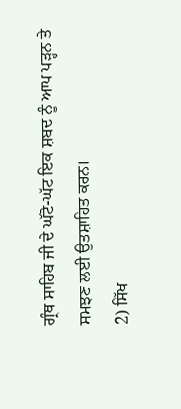ਗ੍ਰੰਥ ਸਾਹਿਬ ਜੀ ਦੇ ਘੱਟੋ-ਘੱਟ ਇਕ ਸ਼ਬਦ ਨੂੰ ਆਪ ਪੜ੍ਹਨ ਤੇ ਸਮਝਣ ਲਈ ਉਤਸ਼ਾਹਿਤ ਕਰਨ।
2) ਸਿੱਖ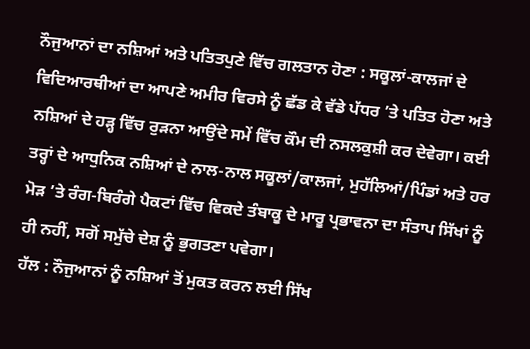ਨੌਜੁਆਨਾਂ ਦਾ ਨਸ਼ਿਆਂ ਅਤੇ ਪਤਿਤਪੁਣੇ ਵਿੱਚ ਗਲਤਾਨ ਹੋਣਾ : ਸਕੂਲਾਂ-ਕਾਲਜਾਂ ਦੇ ਵਿਦਿਆਰਥੀਆਂ ਦਾ ਆਪਣੇ ਅਮੀਰ ਵਿਰਸੇ ਨੂੰ ਛੱਡ ਕੇ ਵੱਡੇ ਪੱਧਰ ’ਤੇ ਪਤਿਤ ਹੋਣਾ ਅਤੇ ਨਸ਼ਿਆਂ ਦੇ ਹੜ੍ਹ ਵਿੱਚ ਰੁੜਨਾ ਆਉਂਦੇ ਸਮੇਂ ਵਿੱਚ ਕੌਮ ਦੀ ਨਸਲਕੁਸ਼ੀ ਕਰ ਦੇਵੇਗਾ। ਕਈ ਤਰ੍ਹਾਂ ਦੇ ਆਧੁਨਿਕ ਨਸ਼ਿਆਂ ਦੇ ਨਾਲ-ਨਾਲ ਸਕੂਲਾਂ/ਕਾਲਜਾਂ, ਮੁਹੱਲਿਆਂ/ਪਿੰਡਾਂ ਅਤੇ ਹਰ ਮੋੜ ’ਤੇ ਰੰਗ-ਬਿਰੰਗੇ ਪੈਕਟਾਂ ਵਿੱਚ ਵਿਕਦੇ ਤੰਬਾਕੂ ਦੇ ਮਾਰੂ ਪ੍ਰਭਾਵਨਾ ਦਾ ਸੰਤਾਪ ਸਿੱਖਾਂ ਨੂੰ ਹੀ ਨਹੀਂ, ਸਗੋਂ ਸਮੁੱਚੇ ਦੇਸ਼ ਨੂੰ ਭੁਗਤਣਾ ਪਵੇਗਾ।
ਹੱਲ : ਨੌਜੁਆਨਾਂ ਨੂੰ ਨਸ਼ਿਆਂ ਤੋਂ ਮੁਕਤ ਕਰਨ ਲਈ ਸਿੱਖ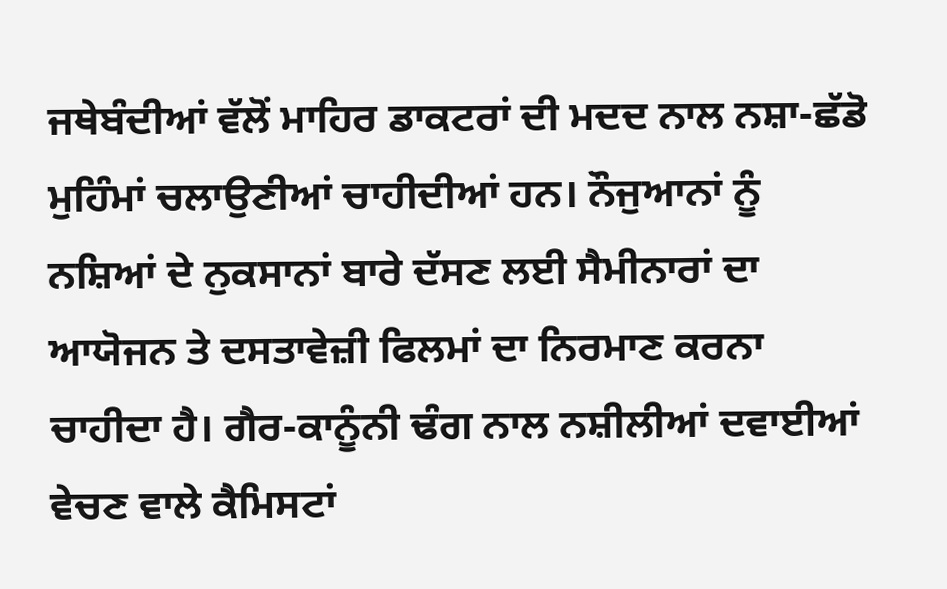ਜਥੇਬੰਦੀਆਂ ਵੱਲੋਂ ਮਾਹਿਰ ਡਾਕਟਰਾਂ ਦੀ ਮਦਦ ਨਾਲ ਨਸ਼ਾ-ਛੱਡੋ ਮੁਹਿੰਮਾਂ ਚਲਾਉਣੀਆਂ ਚਾਹੀਦੀਆਂ ਹਨ। ਨੌਜੁਆਨਾਂ ਨੂੰ ਨਸ਼ਿਆਂ ਦੇ ਨੁਕਸਾਨਾਂ ਬਾਰੇ ਦੱਸਣ ਲਈ ਸੈਮੀਨਾਰਾਂ ਦਾ ਆਯੋਜਨ ਤੇ ਦਸਤਾਵੇਜ਼ੀ ਫਿਲਮਾਂ ਦਾ ਨਿਰਮਾਣ ਕਰਨਾ ਚਾਹੀਦਾ ਹੈ। ਗੈਰ-ਕਾਨੂੰਨੀ ਢੰਗ ਨਾਲ ਨਸ਼ੀਲੀਆਂ ਦਵਾਈਆਂ ਵੇਚਣ ਵਾਲੇ ਕੈਮਿਸਟਾਂ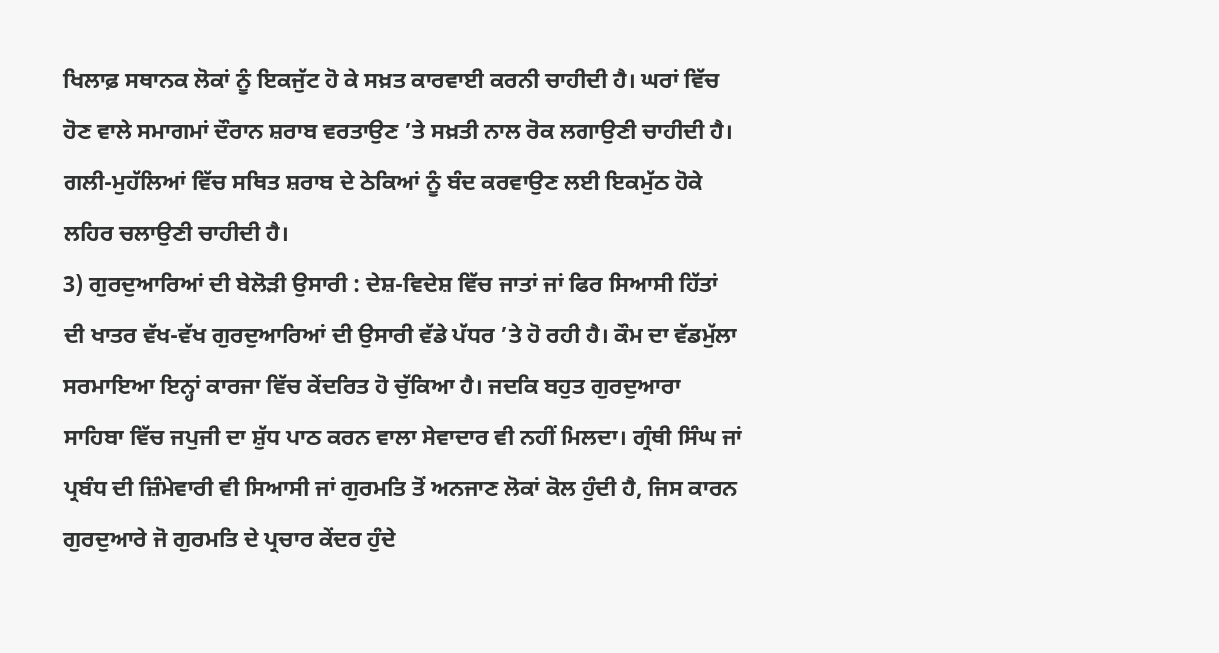ਖਿਲਾਫ਼ ਸਥਾਨਕ ਲੋਕਾਂ ਨੂੰ ਇਕਜੁੱਟ ਹੋ ਕੇ ਸਖ਼ਤ ਕਾਰਵਾਈ ਕਰਨੀ ਚਾਹੀਦੀ ਹੈ। ਘਰਾਂ ਵਿੱਚ ਹੋਣ ਵਾਲੇ ਸਮਾਗਮਾਂ ਦੌਰਾਨ ਸ਼ਰਾਬ ਵਰਤਾਉਣ ’ਤੇ ਸਖ਼ਤੀ ਨਾਲ ਰੋਕ ਲਗਾਉਣੀ ਚਾਹੀਦੀ ਹੈ। ਗਲੀ-ਮੁਹੱਲਿਆਂ ਵਿੱਚ ਸਥਿਤ ਸ਼ਰਾਬ ਦੇ ਠੇਕਿਆਂ ਨੂੰ ਬੰਦ ਕਰਵਾਉਣ ਲਈ ਇਕਮੁੱਠ ਹੋਕੇ ਲਹਿਰ ਚਲਾਉਣੀ ਚਾਹੀਦੀ ਹੈ।
3) ਗੁਰਦੁਆਰਿਆਂ ਦੀ ਬੇਲੋੜੀ ਉਸਾਰੀ : ਦੇਸ਼-ਵਿਦੇਸ਼ ਵਿੱਚ ਜਾਤਾਂ ਜਾਂ ਫਿਰ ਸਿਆਸੀ ਹਿੱਤਾਂ ਦੀ ਖਾਤਰ ਵੱਖ-ਵੱਖ ਗੁਰਦੁਆਰਿਆਂ ਦੀ ਉਸਾਰੀ ਵੱਡੇ ਪੱਧਰ ’ਤੇ ਹੋ ਰਹੀ ਹੈ। ਕੌਮ ਦਾ ਵੱਡਮੁੱਲਾ ਸਰਮਾਇਆ ਇਨ੍ਹਾਂ ਕਾਰਜਾ ਵਿੱਚ ਕੇਂਦਰਿਤ ਹੋ ਚੁੱਕਿਆ ਹੈ। ਜਦਕਿ ਬਹੁਤ ਗੁਰਦੁਆਰਾ ਸਾਹਿਬਾ ਵਿੱਚ ਜਪੁਜੀ ਦਾ ਸ਼ੁੱਧ ਪਾਠ ਕਰਨ ਵਾਲਾ ਸੇਵਾਦਾਰ ਵੀ ਨਹੀਂ ਮਿਲਦਾ। ਗ੍ਰੰਥੀ ਸਿੰਘ ਜਾਂ ਪ੍ਰਬੰਧ ਦੀ ਜ਼ਿੰਮੇਵਾਰੀ ਵੀ ਸਿਆਸੀ ਜਾਂ ਗੁਰਮਤਿ ਤੋਂ ਅਨਜਾਣ ਲੋਕਾਂ ਕੋਲ ਹੁੰਦੀ ਹੈ, ਜਿਸ ਕਾਰਨ ਗੁਰਦੁਆਰੇ ਜੋ ਗੁਰਮਤਿ ਦੇ ਪ੍ਰਚਾਰ ਕੇਂਦਰ ਹੁੰਦੇ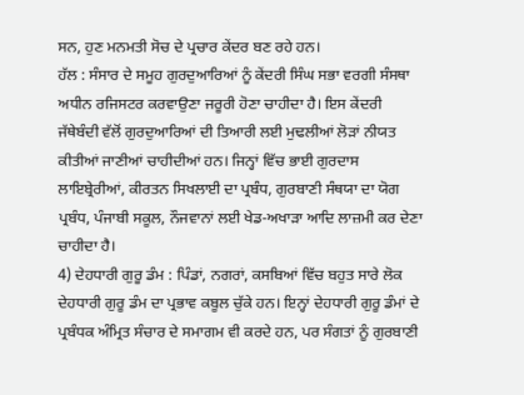ਸਨ, ਹੁਣ ਮਨਮਤੀ ਸੋਚ ਦੇ ਪ੍ਰਚਾਰ ਕੇਂਦਰ ਬਣ ਰਹੇ ਹਨ।
ਹੱਲ : ਸੰਸਾਰ ਦੇ ਸਮੂਹ ਗੁਰਦੁਆਰਿਆਂ ਨੂੰ ਕੇਂਦਰੀ ਸਿੰਘ ਸਭਾ ਵਰਗੀ ਸੰਸਥਾ ਅਧੀਨ ਰਜਿਸਟਰ ਕਰਵਾਉਣਾ ਜਰੂਰੀ ਹੋਣਾ ਚਾਹੀਦਾ ਹੈ। ਇਸ ਕੇਂਦਰੀ ਜੱਥੇਬੰਦੀ ਵੱਲੋਂ ਗੁਰਦੁਆਰਿਆਂ ਦੀ ਤਿਆਰੀ ਲਈ ਮੁਢਲੀਆਂ ਲੋੜਾਂ ਨੀਯਤ ਕੀਤੀਆਂ ਜਾਣੀਆਂ ਚਾਹੀਦੀਆਂ ਹਨ। ਜਿਨ੍ਹਾਂ ਵਿੱਚ ਭਾਈ ਗੁਰਦਾਸ ਲਾਇਬ੍ਰੇਰੀਆਂ, ਕੀਰਤਨ ਸਿਖਲਾਈ ਦਾ ਪ੍ਰਬੰਧ, ਗੁਰਬਾਣੀ ਸੰਥਯਾ ਦਾ ਯੋਗ ਪ੍ਰਬੰਧ, ਪੰਜਾਬੀ ਸਕੂਲ, ਨੌਜਵਾਨਾਂ ਲਈ ਖੇਡ-ਅਖਾੜਾ ਆਦਿ ਲਾਜ਼ਮੀ ਕਰ ਦੇਣਾ ਚਾਹੀਦਾ ਹੈ।
4) ਦੇਹਧਾਰੀ ਗੁਰੂ ਡੰਮ : ਪਿੰਡਾਂ, ਨਗਰਾਂ, ਕਸਬਿਆਂ ਵਿੱਚ ਬਹੁਤ ਸਾਰੇ ਲੋਕ ਦੇਹਧਾਰੀ ਗੁਰੂ ਡੰਮ ਦਾ ਪ੍ਰਭਾਵ ਕਬੂਲ ਚੁੱਕੇ ਹਨ। ਇਨ੍ਹਾਂ ਦੇਹਧਾਰੀ ਗੁਰੂ ਡੰਮਾਂ ਦੇ ਪ੍ਰਬੰਧਕ ਅੰਮ੍ਰਿਤ ਸੰਚਾਰ ਦੇ ਸਮਾਗਮ ਵੀ ਕਰਦੇ ਹਨ, ਪਰ ਸੰਗਤਾਂ ਨੂੰ ਗੁਰਬਾਣੀ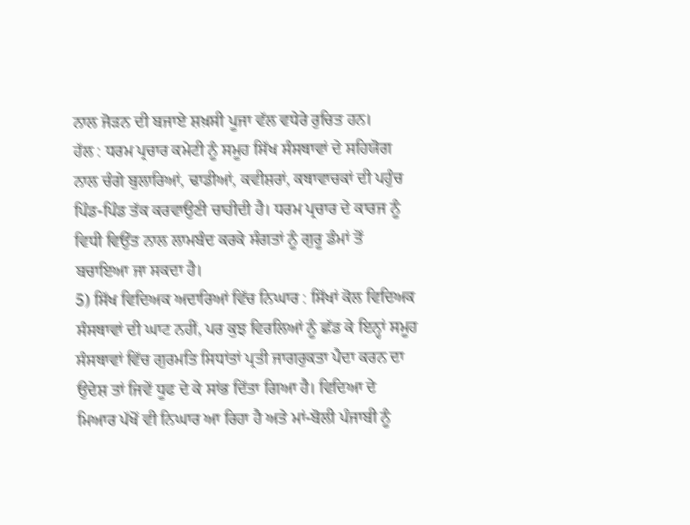ਨਾਲ ਜੋੜਨ ਦੀ ਬਜਾਏ ਸ਼ਖ਼ਸੀ ਪੂਜਾ ਵੱਲ ਵਧੇਰੇ ਰੁਚਿਤ ਹਨ।
ਹੱਲ : ਧਰਮ ਪ੍ਰਚਾਰ ਕਮੇਟੀ ਨੂੰ ਸਮੂਹ ਸਿੱਖ ਸੰਸਥਾਵਾਂ ਦੇ ਸਹਿਯੋਗ ਨਾਲ ਚੰਗੇ ਬੁਲਾਰਿਆਂ, ਢਾਡੀਆਂ, ਕਵੀਸ਼ਰਾਂ, ਕਥਾਵਾਚਕਾਂ ਦੀ ਪਹੁੰਚ ਪਿੰਡ-ਪਿੰਡ ਤੱਕ ਕਰਵਾਉਣੀ ਚਾਹੀਦੀ ਹੈ। ਧਰਮ ਪ੍ਰਚਾਰ ਦੇ ਕਾਰਜ ਨੂੰ ਵਿਧੀ ਵਿਉਂਤ ਨਾਲ ਲਾਮਬੰਦ ਕਰਕੇ ਸੰਗਤਾਂ ਨੂੰ ਗੁਰੂ ਡੰਮਾਂ ਤੋਂ ਬਚਾਇਆ ਜਾ ਸਕਦਾ ਹੈ।
5) ਸਿੱਖ ਵਿਦਿਅਕ ਅਦਾਰਿਆਂ ਵਿੱਚ ਨਿਘਾਰ : ਸਿੱਖਾਂ ਕੋਲ ਵਿਦਿਅਕ ਸੰਸਥਾਵਾਂ ਦੀ ਘਾਟ ਨਹੀਂ, ਪਰ ਕੁਝ ਵਿਰਲਿਆਂ ਨੂੰ ਛੱਡ ਕੇ ਇਨ੍ਹਾਂ ਸਮੂਹ ਸੰਸਥਾਵਾਂ ਵਿੱਚ ਗੁਰਮਤਿ ਸਿਧਾਂਤਾਂ ਪ੍ਰਤੀ ਜਾਗਰੁਕਤਾ ਪੈਦਾ ਕਰਨ ਦਾ ਉਦੇਸ਼ ਤਾਂ ਜਿਵੇਂ ਧੂਫ ਦੇ ਕੇ ਸਾਂਭ ਦਿੱਤਾ ਗਿਆ ਹੈ। ਵਿਦਿਆ ਦੇ ਮਿਆਰ ਪੱਖੋਂ ਵੀ ਨਿਘਾਰ ਆ ਰਿਹਾ ਹੈ ਅਤੇ ਮਾਂ-ਬੋਲੀ ਪੰਜਾਬੀ ਨੂੰ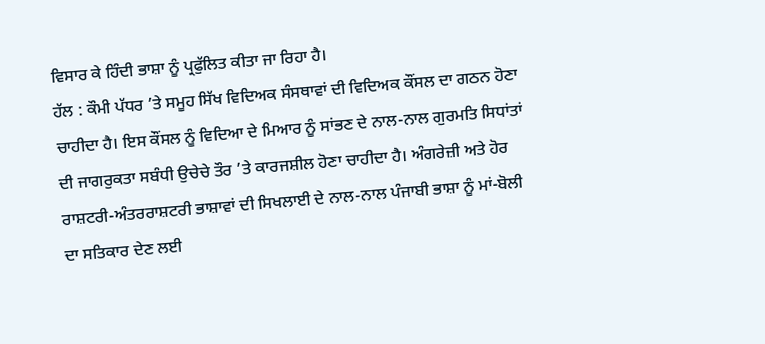ਵਿਸਾਰ ਕੇ ਹਿੰਦੀ ਭਾਸ਼ਾ ਨੂੰ ਪ੍ਰਫੁੱਲਿਤ ਕੀਤਾ ਜਾ ਰਿਹਾ ਹੈ।
ਹੱਲ : ਕੌਮੀ ਪੱਧਰ ’ਤੇ ਸਮੂਹ ਸਿੱਖ ਵਿਦਿਅਕ ਸੰਸਥਾਵਾਂ ਦੀ ਵਿਦਿਅਕ ਕੌਂਸਲ ਦਾ ਗਠਨ ਹੋਣਾ ਚਾਹੀਦਾ ਹੈ। ਇਸ ਕੌਂਸਲ ਨੂੰ ਵਿਦਿਆ ਦੇ ਮਿਆਰ ਨੂੰ ਸਾਂਭਣ ਦੇ ਨਾਲ-ਨਾਲ ਗੁਰਮਤਿ ਸਿਧਾਂਤਾਂ ਦੀ ਜਾਗਰੁਕਤਾ ਸਬੰਧੀ ਉਚੇਚੇ ਤੌਰ ’ਤੇ ਕਾਰਜਸ਼ੀਲ ਹੋਣਾ ਚਾਹੀਦਾ ਹੈ। ਅੰਗਰੇਜ਼ੀ ਅਤੇ ਹੋਰ ਰਾਸ਼ਟਰੀ-ਅੰਤਰਰਾਸ਼ਟਰੀ ਭਾਸ਼ਾਵਾਂ ਦੀ ਸਿਖਲਾਈ ਦੇ ਨਾਲ-ਨਾਲ ਪੰਜਾਬੀ ਭਾਸ਼ਾ ਨੂੰ ਮਾਂ-ਬੋਲੀ ਦਾ ਸਤਿਕਾਰ ਦੇਣ ਲਈ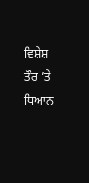ਵਿਸ਼ੇਸ਼ ਤੌਰ ’ਤੇ ਧਿਆਨ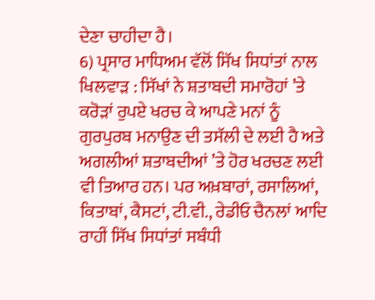ਦੇਣਾ ਚਾਹੀਦਾ ਹੈ।
6) ਪ੍ਰਸਾਰ ਮਾਧਿਅਮ ਵੱਲੋਂ ਸਿੱਖ ਸਿਧਾਂਤਾਂ ਨਾਲ ਖਿਲਵਾੜ : ਸਿੱਖਾਂ ਨੇ ਸ਼ਤਾਬਦੀ ਸਮਾਰੋਹਾਂ ’ਤੇ ਕਰੋੜਾਂ ਰੁਪਏ ਖਰਚ ਕੇ ਆਪਣੇ ਮਨਾਂ ਨੂੰ ਗੁਰਪੁਰਬ ਮਨਾਉਣ ਦੀ ਤਸੱਲੀ ਦੇ ਲਈ ਹੈ ਅਤੇ ਅਗਲੀਆਂ ਸ਼ਤਾਬਦੀਆਂ ’ਤੇ ਹੋਰ ਖਰਚਣ ਲਈ ਵੀ ਤਿਆਰ ਹਨ। ਪਰ ਅਖ਼ਬਾਰਾਂ, ਰਸਾਲਿਆਂ, ਕਿਤਾਬਾਂ, ਕੈਸਟਾਂ, ਟੀ.ਵੀ., ਰੇਡੀਓ ਚੈਨਲਾਂ ਆਦਿ ਰਾਹੀਂ ਸਿੱਖ ਸਿਧਾਂਤਾਂ ਸਬੰਧੀ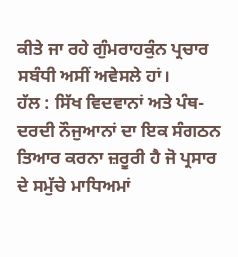ਕੀਤੇ ਜਾ ਰਹੇ ਗੁੰਮਰਾਹਕੁੰਨ ਪ੍ਰਚਾਰ ਸਬੰਧੀ ਅਸੀਂ ਅਵੇਸਲੇ ਹਾਂ।
ਹੱਲ : ਸਿੱਖ ਵਿਦਵਾਨਾਂ ਅਤੇ ਪੰਥ-ਦਰਦੀ ਨੌਜੁਆਨਾਂ ਦਾ ਇਕ ਸੰਗਠਨ ਤਿਆਰ ਕਰਨਾ ਜ਼ਰੂਰੀ ਹੈ ਜੋ ਪ੍ਰਸਾਰ ਦੇ ਸਮੁੱਚੇ ਮਾਧਿਅਮਾਂ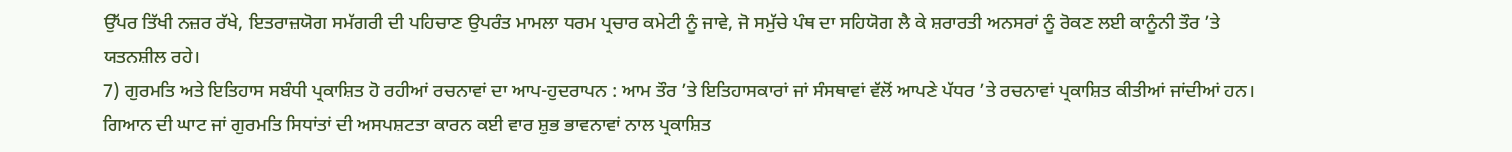ਉੱਪਰ ਤਿੱਖੀ ਨਜ਼ਰ ਰੱਖੇ, ਇਤਰਾਜ਼ਯੋਗ ਸਮੱਗਰੀ ਦੀ ਪਹਿਚਾਣ ਉਪਰੰਤ ਮਾਮਲਾ ਧਰਮ ਪ੍ਰਚਾਰ ਕਮੇਟੀ ਨੂੰ ਜਾਵੇ, ਜੋ ਸਮੁੱਚੇ ਪੰਥ ਦਾ ਸਹਿਯੋਗ ਲੈ ਕੇ ਸ਼ਰਾਰਤੀ ਅਨਸਰਾਂ ਨੂੰ ਰੋਕਣ ਲਈ ਕਾਨੂੰਨੀ ਤੌਰ ’ਤੇ ਯਤਨਸ਼ੀਲ ਰਹੇ।
7) ਗੁਰਮਤਿ ਅਤੇ ਇਤਿਹਾਸ ਸਬੰਧੀ ਪ੍ਰਕਾਸ਼ਿਤ ਹੋ ਰਹੀਆਂ ਰਚਨਾਵਾਂ ਦਾ ਆਪ-ਹੁਦਰਾਪਨ : ਆਮ ਤੌਰ ’ਤੇ ਇਤਿਹਾਸਕਾਰਾਂ ਜਾਂ ਸੰਸਥਾਵਾਂ ਵੱਲੋਂ ਆਪਣੇ ਪੱਧਰ ’ਤੇ ਰਚਨਾਵਾਂ ਪ੍ਰਕਾਸ਼ਿਤ ਕੀਤੀਆਂ ਜਾਂਦੀਆਂ ਹਨ। ਗਿਆਨ ਦੀ ਘਾਟ ਜਾਂ ਗੁਰਮਤਿ ਸਿਧਾਂਤਾਂ ਦੀ ਅਸਪਸ਼ਟਤਾ ਕਾਰਨ ਕਈ ਵਾਰ ਸ਼ੁਭ ਭਾਵਨਾਵਾਂ ਨਾਲ ਪ੍ਰਕਾਸ਼ਿਤ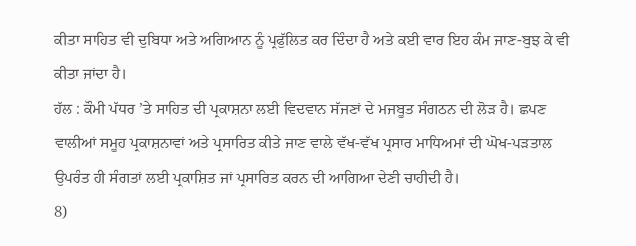ਕੀਤਾ ਸਾਹਿਤ ਵੀ ਦੁਬਿਧਾ ਅਤੇ ਅਗਿਆਨ ਨੂੰ ਪ੍ਰਫੁੱਲਿਤ ਕਰ ਦਿੰਦਾ ਹੈ ਅਤੇ ਕਈ ਵਾਰ ਇਹ ਕੰਮ ਜਾਣ-ਬੁਝ ਕੇ ਵੀ ਕੀਤਾ ਜਾਂਦਾ ਹੈ।
ਹੱਲ : ਕੌਮੀ ਪੱਧਰ ’ਤੇ ਸਾਹਿਤ ਦੀ ਪ੍ਰਕਾਸ਼ਨਾ ਲਈ ਵਿਦਵਾਨ ਸੱਜਣਾਂ ਦੇ ਮਜਬੂਤ ਸੰਗਠਨ ਦੀ ਲੋੜ ਹੈ। ਛਪਣ ਵਾਲੀਆਂ ਸਮੂਹ ਪ੍ਰਕਾਸ਼ਨਾਵਾਂ ਅਤੇ ਪ੍ਰਸਾਰਿਤ ਕੀਤੇ ਜਾਣ ਵਾਲੇ ਵੱਖ-ਵੱਖ ਪ੍ਰਸਾਰ ਮਾਧਿਅਮਾਂ ਦੀ ਘੋਖ-ਪੜਤਾਲ ਉਪਰੰਤ ਹੀ ਸੰਗਤਾਂ ਲਈ ਪ੍ਰਕਾਸ਼ਿਤ ਜਾਂ ਪ੍ਰਸਾਰਿਤ ਕਰਨ ਦੀ ਆਗਿਆ ਦੇਣੀ ਚਾਹੀਦੀ ਹੈ।
8)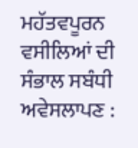ਮਹੱਤਵਪੂਰਨ ਵਸੀਲਿਆਂ ਦੀ ਸੰਭਾਲ ਸਬੰਧੀ ਅਵੇਸਲਾਪਣ :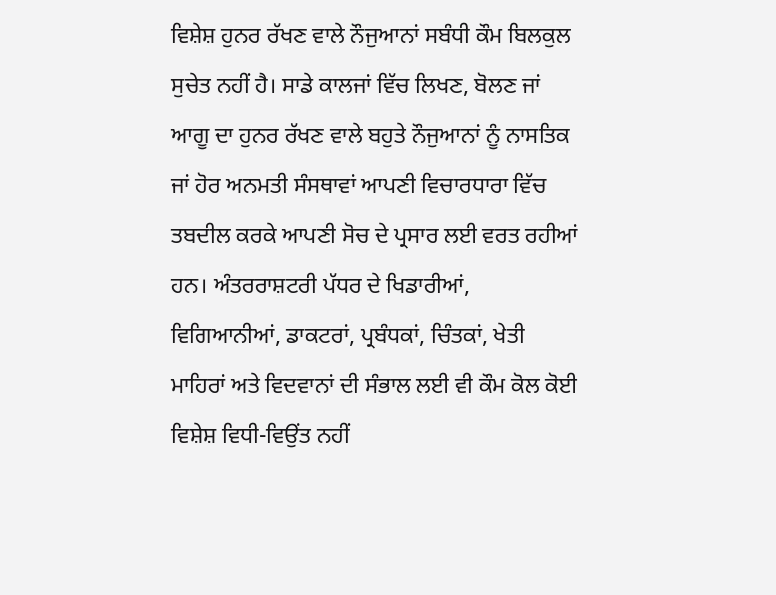ਵਿਸ਼ੇਸ਼ ਹੁਨਰ ਰੱਖਣ ਵਾਲੇ ਨੌਜੁਆਨਾਂ ਸਬੰਧੀ ਕੌਮ ਬਿਲਕੁਲ ਸੁਚੇਤ ਨਹੀਂ ਹੈ। ਸਾਡੇ ਕਾਲਜਾਂ ਵਿੱਚ ਲਿਖਣ, ਬੋਲਣ ਜਾਂ ਆਗੂ ਦਾ ਹੁਨਰ ਰੱਖਣ ਵਾਲੇ ਬਹੁਤੇ ਨੌਜੁਆਨਾਂ ਨੂੰ ਨਾਸਤਿਕ ਜਾਂ ਹੋਰ ਅਨਮਤੀ ਸੰਸਥਾਵਾਂ ਆਪਣੀ ਵਿਚਾਰਧਾਰਾ ਵਿੱਚ ਤਬਦੀਲ ਕਰਕੇ ਆਪਣੀ ਸੋਚ ਦੇ ਪ੍ਰਸਾਰ ਲਈ ਵਰਤ ਰਹੀਆਂ ਹਨ। ਅੰਤਰਰਾਸ਼ਟਰੀ ਪੱਧਰ ਦੇ ਖਿਡਾਰੀਆਂ, ਵਿਗਿਆਨੀਆਂ, ਡਾਕਟਰਾਂ, ਪ੍ਰਬੰਧਕਾਂ, ਚਿੰਤਕਾਂ, ਖੇਤੀ ਮਾਹਿਰਾਂ ਅਤੇ ਵਿਦਵਾਨਾਂ ਦੀ ਸੰਭਾਲ ਲਈ ਵੀ ਕੌਮ ਕੋਲ ਕੋਈ ਵਿਸ਼ੇਸ਼ ਵਿਧੀ-ਵਿਉਂਤ ਨਹੀਂ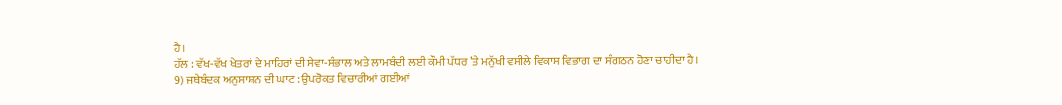ਹੈ।
ਹੱਲ : ਵੱਖ-ਵੱਖ ਖੇਤਰਾਂ ਦੇ ਮਾਹਿਰਾਂ ਦੀ ਸੇਵਾ-ਸੰਭਾਲ ਅਤੇ ਲਾਮਬੰਦੀ ਲਈ ਕੌਮੀ ਪੱਧਰ ’ਤੇ ਮਨੁੱਖੀ ਵਸੀਲੇ ਵਿਕਾਸ ਵਿਭਾਗ ਦਾ ਸੰਗਠਨ ਹੋਣਾ ਚਾਹੀਦਾ ਹੈ।
9) ਜਥੇਬੰਦਕ ਅਨੁਸਾਸ਼ਨ ਦੀ ਘਾਟ : ਉਪਰੋਕਤ ਵਿਚਾਰੀਆਂ ਗਈਆਂ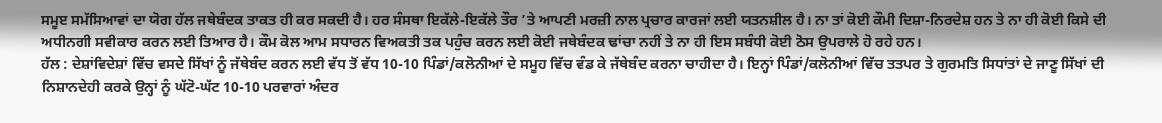ਸਮੂੲ ਸਮੱਸਿਆਵਾਂ ਦਾ ਯੋਗ ਹੱਲ ਜਥੇਬੰਦਕ ਤਾਕਤ ਹੀ ਕਰ ਸਕਦੀ ਹੈ। ਹਰ ਸੰਸਥਾ ਇਕੱਲੇ-ਇਕੱਲੇ ਤੌਰ ’ਤੇ ਆਪਣੀ ਮਰਜ਼ੀ ਨਾਲ ਪ੍ਰਚਾਰ ਕਾਰਜਾਂ ਲਈ ਯਤਨਸ਼ੀਲ ਹੈ। ਨਾ ਤਾਂ ਕੋਈ ਕੌਮੀ ਦਿਸ਼ਾ-ਨਿਰਦੇਸ਼ ਹਨ ਤੇ ਨਾ ਹੀ ਕੋਈ ਕਿਸੇ ਦੀ ਅਧੀਨਗੀ ਸਵੀਕਾਰ ਕਰਨ ਲਈ ਤਿਆਰ ਹੈ। ਕੌਮ ਕੋਲ ਆਮ ਸਧਾਰਨ ਵਿਅਕਤੀ ਤਕ ਪਹੁੰਚ ਕਰਨ ਲਈ ਕੋਈ ਜਥੇਬੰਦਕ ਢਾਂਚਾ ਨਹੀਂ ਤੇ ਨਾ ਹੀ ਇਸ ਸਬੰਧੀ ਕੋਈ ਠੋਸ ਉਪਰਾਲੇ ਹੋ ਰਹੇ ਹਨ।
ਹੱਲ : ਦੇਸ਼ਾਂਵਿਦੇਸ਼ਾਂ ਵਿੱਚ ਵਸਦੇ ਸਿੱਖਾਂ ਨੂੰ ਜੱਥੇਬੰਦ ਕਰਨ ਲਈ ਵੱਧ ਤੋਂ ਵੱਧ 10-10 ਪਿੰਡਾਂ/ਕਲੋਨੀਆਂ ਦੇ ਸਮੂਹ ਵਿੱਚ ਵੰਡ ਕੇ ਜੱਥੇਬੰਦ ਕਰਨਾ ਚਾਹੀਦਾ ਹੈ। ਇਨ੍ਹਾਂ ਪਿੰਡਾਂ/ਕਲੋਨੀਆਂ ਵਿੱਚ ਤਤਪਰ ਤੇ ਗੁਰਮਤਿ ਸਿਧਾਂਤਾਂ ਦੇ ਜਾਣੂ ਸਿੱਖਾਂ ਦੀ ਨਿਸ਼ਾਨਦੇਹੀ ਕਰਕੇ ਉਨ੍ਹਾਂ ਨੂੰ ਘੱਟੋ-ਘੱਟ 10-10 ਪਰਵਾਰਾਂ ਅੰਦਰ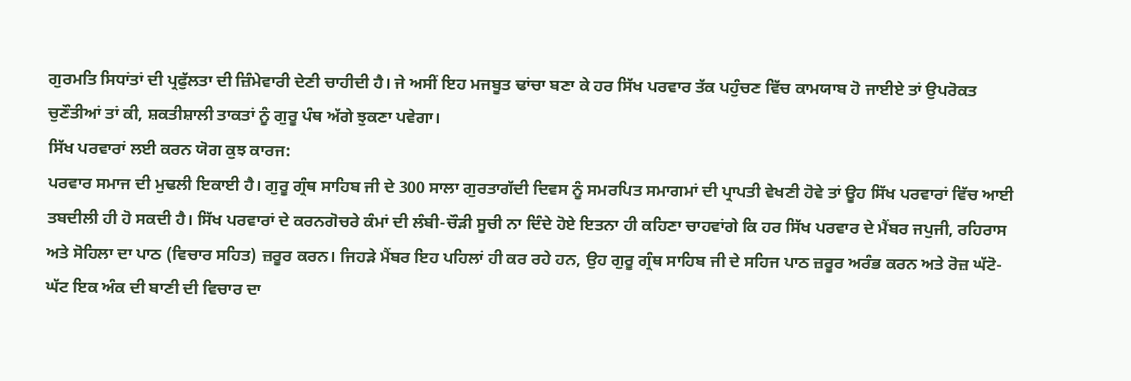ਗੁਰਮਤਿ ਸਿਧਾਂਤਾਂ ਦੀ ਪ੍ਰਫੁੱਲਤਾ ਦੀ ਜ਼ਿੰਮੇਵਾਰੀ ਦੇਣੀ ਚਾਹੀਦੀ ਹੈ। ਜੇ ਅਸੀਂ ਇਹ ਮਜਬੂਤ ਢਾਂਚਾ ਬਣਾ ਕੇ ਹਰ ਸਿੱਖ ਪਰਵਾਰ ਤੱਕ ਪਹੁੰਚਣ ਵਿੱਚ ਕਾਮਯਾਬ ਹੋ ਜਾਈਏ ਤਾਂ ਉਪਰੋਕਤ ਚੁਣੌਤੀਆਂ ਤਾਂ ਕੀ, ਸ਼ਕਤੀਸ਼ਾਲੀ ਤਾਕਤਾਂ ਨੂੰ ਗੁਰੂ ਪੰਥ ਅੱਗੇ ਝੁਕਣਾ ਪਵੇਗਾ।
ਸਿੱਖ ਪਰਵਾਰਾਂ ਲਈ ਕਰਨ ਯੋਗ ਕੁਝ ਕਾਰਜ:
ਪਰਵਾਰ ਸਮਾਜ ਦੀ ਮੁਢਲੀ ਇਕਾਈ ਹੈ। ਗੁਰੂ ਗ੍ਰੰਥ ਸਾਹਿਬ ਜੀ ਦੇ 300 ਸਾਲਾ ਗੁਰਤਾਗੱਦੀ ਦਿਵਸ ਨੂੰ ਸਮਰਪਿਤ ਸਮਾਗਮਾਂ ਦੀ ਪ੍ਰਾਪਤੀ ਵੇਖਣੀ ਹੋਵੇ ਤਾਂ ਊਹ ਸਿੱਖ ਪਰਵਾਰਾਂ ਵਿੱਚ ਆਈ ਤਬਦੀਲੀ ਹੀ ਹੋ ਸਕਦੀ ਹੈ। ਸਿੱਖ ਪਰਵਾਰਾਂ ਦੇ ਕਰਨਗੋਚਰੇ ਕੰਮਾਂ ਦੀ ਲੰਬੀ-ਚੌੜੀ ਸੂਚੀ ਨਾ ਦਿੰਦੇ ਹੋਏ ਇਤਨਾ ਹੀ ਕਹਿਣਾ ਚਾਹਵਾਂਗੇ ਕਿ ਹਰ ਸਿੱਖ ਪਰਵਾਰ ਦੇ ਮੈਂਬਰ ਜਪੁਜੀ, ਰਹਿਰਾਸ ਅਤੇ ਸੋਹਿਲਾ ਦਾ ਪਾਠ (ਵਿਚਾਰ ਸਹਿਤ) ਜ਼ਰੂਰ ਕਰਨ। ਜਿਹੜੇ ਮੈਂਬਰ ਇਹ ਪਹਿਲਾਂ ਹੀ ਕਰ ਰਹੇ ਹਨ, ਉਹ ਗੁਰੂ ਗ੍ਰੰਥ ਸਾਹਿਬ ਜੀ ਦੇ ਸਹਿਜ ਪਾਠ ਜ਼ਰੂਰ ਅਰੰਭ ਕਰਨ ਅਤੇ ਰੋਜ਼ ਘੱਟੋ-ਘੱਟ ਇਕ ਅੰਕ ਦੀ ਬਾਣੀ ਦੀ ਵਿਚਾਰ ਦਾ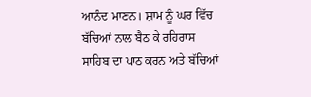ਆਨੰਦ ਮਾਣਨ। ਸ਼ਾਮ ਨੂੰ ਘਰ ਵਿੱਚ ਬੱਚਿਆਂ ਨਾਲ ਬੈਠ ਕੇ ਰਹਿਰਾਸ ਸਾਹਿਬ ਦਾ ਪਾਠ ਕਰਨ ਅਤੇ ਬੱਚਿਆਂ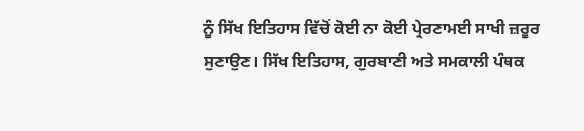ਨੂੰ ਸਿੱਖ ਇਤਿਹਾਸ ਵਿੱਚੋਂ ਕੋਈ ਨਾ ਕੋਈ ਪ੍ਰੇਰਣਾਮਈ ਸਾਖੀ ਜ਼ਰੂਰ ਸੁਣਾਉਣ। ਸਿੱਖ ਇਤਿਹਾਸ, ਗੁਰਬਾਣੀ ਅਤੇ ਸਮਕਾਲੀ ਪੰਥਕ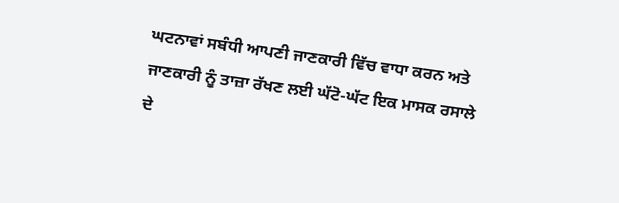ਘਟਨਾਵਾਂ ਸਬੰਧੀ ਆਪਣੀ ਜਾਣਕਾਰੀ ਵਿੱਚ ਵਾਧਾ ਕਰਨ ਅਤੇ ਜਾਣਕਾਰੀ ਨੂੰ ਤਾਜ਼ਾ ਰੱਖਣ ਲਈ ਘੱਟੋ-ਘੱਟ ਇਕ ਮਾਸਕ ਰਸਾਲੇ ਦੇ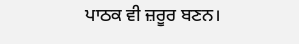ਪਾਠਕ ਵੀ ਜ਼ਰੂਰ ਬਣਨ।